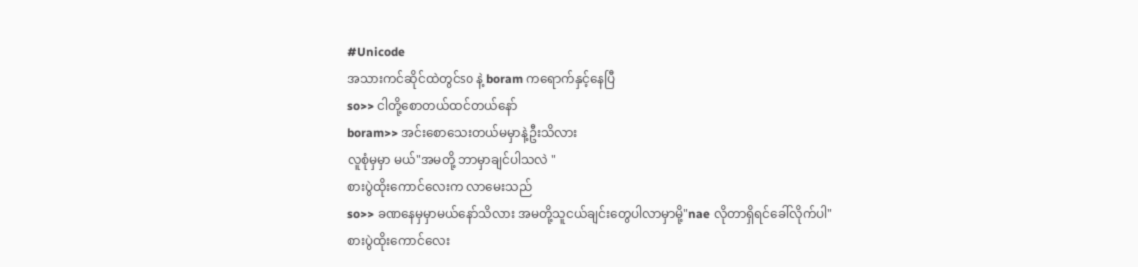#Unicode
အသားကင်ဆိုင်ထဲတွင်so နဲ့ boram ကရောက်နှင့်နေပြီ
so>> ငါတို့စောတယ်ထင်တယ်နော်
boram>> အင်းစောသေးတယ်မမှာနဲ့ဦးသိလား
လူစုံမှမှာ မယ်"အမတို့ ဘာမှာချင်ပါသလဲ "
စားပွဲထိုးကောင်လေးက လာမေးသည်
so>> ခဏနေမှမှာမယ်နော်သိလား အမတို့သူငယ်ချင်းတွေပါလာမှာမို့"nae လိုတာရှိရင်ခေါ်လိုက်ပါ"
စားပွဲထိုးကောင်လေး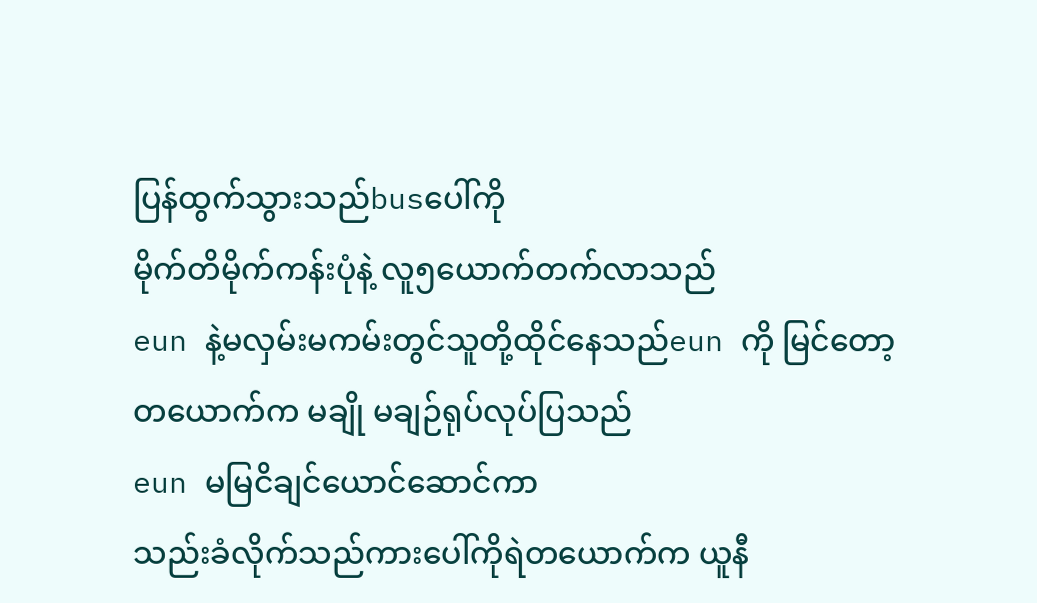ပြန်ထွက်သွားသည်busပေါ်ကို
မိုက်တိမိုက်ကန်းပုံနဲ့ လူ၅ယောက်တက်လာသည်
eun နဲ့မလှမ်းမကမ်းတွင်သူတို့ထိုင်နေသည်eun ကို မြင်တော့တယောက်က မချို မချဉ်ရုပ်လုပ်ပြသည်
eun မမြငိချင်ယောင်ဆောင်ကာ
သည်းခံလိုက်သည်ကားပေါ်ကိုရဲတယောက်က ယူနီ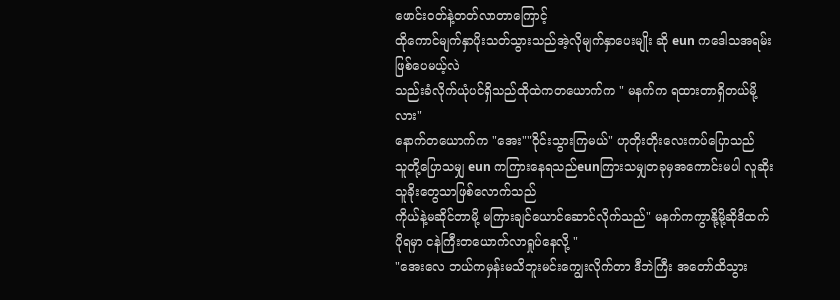ဖောင်းဝတ်နဲ့တတ်လာတာကြောင့်
ထိုကောင်မျက်နှာပိုးသတ်သွားသည်အဲ့လိုမျက်နှာပေးမျိုး ဆို eun ကဒေါသအရမ်းဖြစ်ပေမယ့်လဲ
သည်းခံလိုက်ယုံပင်ရှိသည်ထိုထဲကတယောက်က " မနက်က ရထားတာရှိတယ်မို့လား"
နောက်တယောက်က "အေး""ဝိုင်းသွားကြမယ်" ဟုတိုးတိုးလေးကပ်ပြောသည်
သူတို့ပြောသမျှ eun ကကြားနေရသည်eunကြားသမျှတခုမှအကောင်းမပါ လူဆိုးသူခိုးတွေသာဖြစ်လောက်သည်
ကိုယ်နဲ့မဆိုင်တာမို့ မကြားချင်ယောင်ဆောင်လိုက်သည်" မနက်ကကွာနို့မို့ဆိုဒိထက်ပိုရမှာ ငနဲကြီးတယောက်လာရှုပ်နေလို့ "
"အေးလေ ဘယ်ကမှန်းမသိဘူးမင်းကျွေးလိုက်တာ ဒီဘဲကြီး အတော်ထိသွား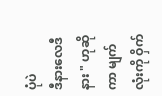ပုံပဲ
ဒီနားလေဒီနား " ဟုဆိုကာ မျက်လုံးကို ဝှိက်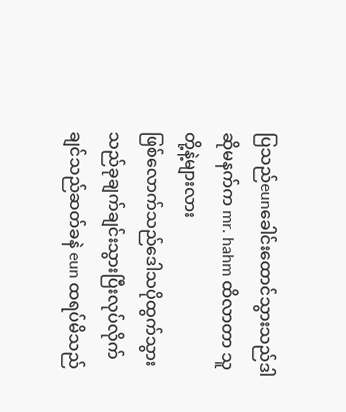ပြသည်eunခေါင်းထောင်သွားသည်ဒါဆိုမနက်က mr. hahm ထိလာတာ သူတို့နဲ့များလား
ဖြစ်လောက်သည်ဒေါသပိုထွက်သွားသည်ခုချက်ချင်းသွားပြီးလုပ်လိုက်ချင်သည်ဆတ်ခနဲ eun ထရပ်မိသည်